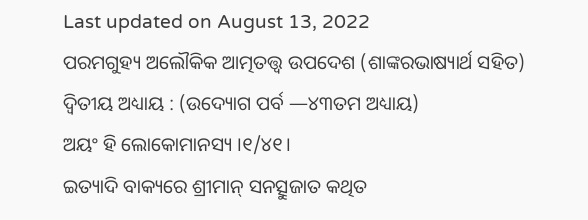Last updated on August 13, 2022
ପରମଗୁହ୍ୟ ଅଲୌକିକ ଆତ୍ମତତ୍ତ୍ୱ ଉପଦେଶ (ଶାଙ୍କରଭାଷ୍ୟାର୍ଥ ସହିତ)
ଦ୍ୱିତୀୟ ଅଧ୍ୟାୟ : (ଉଦ୍ୟୋଗ ପର୍ବ —୪୩ତମ ଅଧ୍ୟାୟ)
ଅୟଂ ହି ଲୋକୋମାନସ୍ୟ ।୧/୪୧।
ଇତ୍ୟାଦି ବାକ୍ୟରେ ଶ୍ରୀମାନ୍ ସନତ୍ସୁଜାତ କଥିତ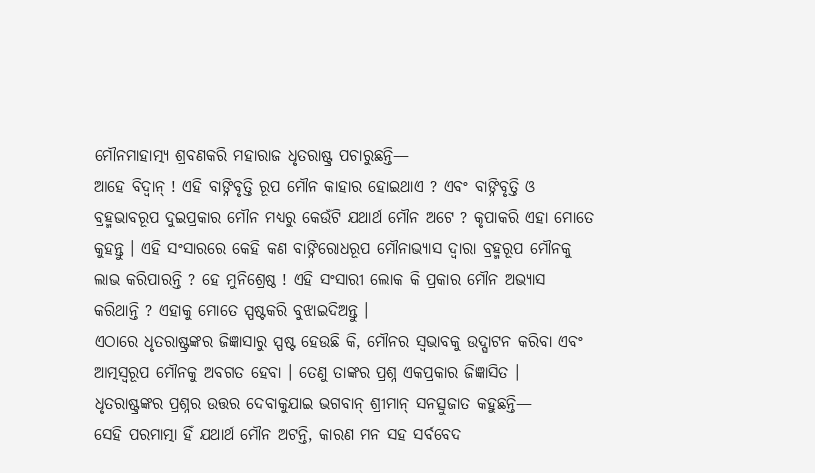ମୌନମାହାତ୍ମ୍ୟ ଶ୍ରବଣକରି ମହାରାଜ ଧୃତରାଷ୍ଟ୍ର ପଚାରୁଛନ୍ତି—
ଆହେ ବିଦ୍ୱାନ୍ ! ଏହି ବାଙ୍ନିବୃତ୍ତି ରୂପ ମୌନ କାହାର ହୋଇଥାଏ ? ଏବଂ ବାଙ୍ନିବୃତ୍ତି ଓ ବ୍ରହ୍ମଭାବରୂପ ଦୁଇପ୍ରକାର ମୌନ ମଧ୍ୟରୁ କେଉଁଟି ଯଥାର୍ଥ ମୌନ ଅଟେ ? କୃପାକରି ଏହା ମୋତେ କୁହନ୍ତୁ । ଏହି ସଂସାରରେ କେହି କଣ ବାଙ୍ନିରୋଧରୂପ ମୌନାଭ୍ୟାସ ଦ୍ୱାରା ବ୍ରହ୍ମରୂପ ମୌନକୁ ଲାଭ କରିପାରନ୍ତି ? ହେ ମୁନିଶ୍ରେଷ୍ଠ ! ଏହି ସଂସାରୀ ଲୋକ କି ପ୍ରକାର ମୌନ ଅଭ୍ୟାସ କରିଥାନ୍ତି ? ଏହାକୁ ମୋତେ ସ୍ପଷ୍ଟକରି ବୁଝାଇଦିଅନ୍ତୁ ।
ଏଠାରେ ଧୃତରାଷ୍ଟ୍ରଙ୍କର ଜିଜ୍ଞାସାରୁ ସ୍ପଷ୍ଟ ହେଉଛି କି, ମୌନର ସ୍ୱଭାବକୁ ଉଦ୍ଘାଟନ କରିବା ଏବଂ ଆତ୍ମସ୍ୱରୂପ ମୌନକୁ ଅବଗତ ହେବା । ତେଣୁ ତାଙ୍କର ପ୍ରଶ୍ନ ଏକପ୍ରକାର ଜିଜ୍ଞାସିତ ।
ଧୃତରାଷ୍ଟ୍ରଙ୍କର ପ୍ରଶ୍ନର ଉତ୍ତର ଦେବାକୁଯାଇ ଭଗବାନ୍ ଶ୍ରୀମାନ୍ ସନତ୍ସୁଜାତ କହୁଛନ୍ତି—
ସେହି ପରମାତ୍ମା ହିଁ ଯଥାର୍ଥ ମୌନ ଅଟନ୍ତି, କାରଣ ମନ ସହ ସର୍ବବେଦ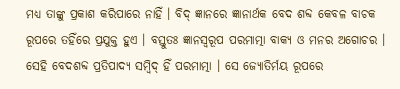ମଧ୍ୟ ତାଙ୍କୁ ପ୍ରକାଶ କରିପାରେ ନାହିଁ । ବିଦ୍ ଜ୍ଞାନରେ ଜ୍ଞାନାର୍ଥକ ବେଦ ଶବ୍ଦ କେବଳ ବାଚକ ରୂପରେ ତହିଁରେ ପ୍ରଯୁକ୍ତ ହୁଏ । ବସ୍ତୁତଃ ଜ୍ଞାନସ୍ୱରୂପ ପରମାତ୍ମା ବାକ୍ୟ ଓ ମନର ଅଗୋଚର । ସେହି ବେଦଶବ୍ଦ ପ୍ରତିପାଦ୍ୟ ସମ୍ବିଦ୍ ହିଁ ପରମାତ୍ମା । ସେ ଜ୍ୟୋତିର୍ମୟ ରୂପରେ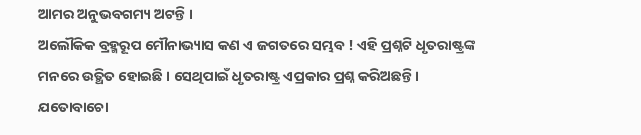ଆମର ଅନୁଭବଗମ୍ୟ ଅଟନ୍ତି ।
ଅଲୌକିକ ବ୍ରହ୍ମରୂପ ମୌନାଭ୍ୟାସ କଣ ଏ ଜଗତରେ ସମ୍ଭବ ! ଏହି ପ୍ରଶ୍ନଟି ଧୃତରାଷ୍ଟ୍ରଙ୍କ ମନରେ ଉତ୍ଥିତ ହୋଇଛି । ସେଥିପାଇଁ ଧୃତରାଷ୍ଟ୍ର ଏପ୍ରକାର ପ୍ରଶ୍ନ କରିଅଛନ୍ତି ।
ଯତୋବାଚୋ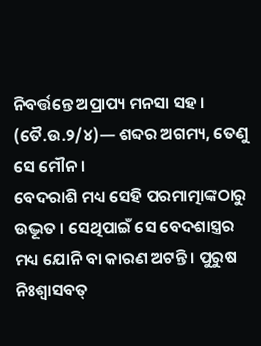ନିବର୍ତ୍ତନ୍ତେ ଅପ୍ରାପ୍ୟ ମନସା ସହ । (ତୈ.ଉ.୨/୪)— ଶବ୍ଦର ଅଗମ୍ୟ, ତେଣୁ ସେ ମୌନ ।
ବେଦରାଶି ମଧ୍ୟ ସେହି ପରମାତ୍ମାଙ୍କଠାରୁ ଉଦ୍ଭୂତ । ସେଥିପାଇଁ ସେ ବେଦଶାସ୍ତ୍ରର ମଧ୍ୟ ଯୋନି ବା କାରଣ ଅଟନ୍ତି । ପୁରୁଷ ନିଃଶ୍ୱାସବତ୍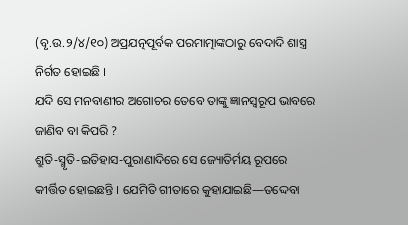(ବୃ.ଉ.୨/୪/୧୦) ଅପ୍ରଯତ୍ନପୂର୍ବକ ପରମାତ୍ମାଙ୍କଠାରୁ ବେଦାଦି ଶାସ୍ତ୍ର ନିର୍ଗତ ହୋଇଛି ।
ଯଦି ସେ ମନବାଣୀର ଅଗୋଚର ତେବେ ତାଙ୍କୁ ଜ୍ଞାନସ୍ୱରୂପ ଭାବରେ ଜାଣିବ ବା କିପରି ?
ଶ୍ରୁତି-ସ୍ମୃତି-ଇତିହାସ-ପୁରାଣାଦିରେ ସେ ଜ୍ୟୋତିର୍ମୟ ରୂପରେ କୀର୍ତ୍ତିତ ହୋଇଛନ୍ତି । ଯେମିତି ଗୀତାରେ କୁହାଯାଇଛି—ତଦ୍ଦେବା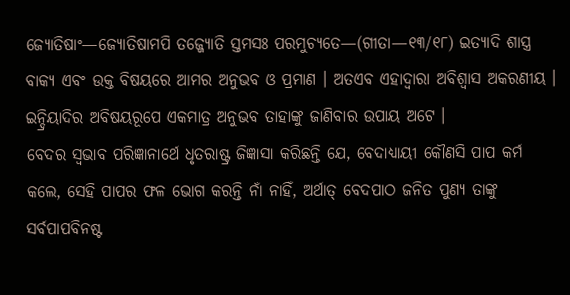ଜ୍ୟୋତିଷାଂ—ଜ୍ୟୋତିଷାମପି ତଜ୍ଜ୍ୟୋତି ସ୍ତମସଃ ପରମୁଚ୍ୟତେ—(ଗୀତା—୧୩/୧୮) ଇତ୍ୟାଦି ଶାସ୍ତ୍ର ବାକ୍ୟ ଏବଂ ଉକ୍ତ ବିଷୟରେ ଆମର ଅନୁଭବ ଓ ପ୍ରମାଣ । ଅତଏବ ଏହାଦ୍ୱାରା ଅବିଶ୍ୱାସ ଅକରଣୀୟ । ଇନ୍ଦ୍ରିୟାଦିର ଅବିଷୟରୂପେ ଏକମାତ୍ର ଅନୁଭବ ତାହାଙ୍କୁ ଜାଣିବାର ଉପାୟ ଅଟେ ।
ବେଦର ସ୍ୱଭାବ ପରିଜ୍ଞାନାର୍ଥେ ଧୃତରାଷ୍ଟ୍ର ଜିଜ୍ଞାସା କରିଛନ୍ତି ଯେ, ବେଦାଧ୍ୟାୟୀ କୌଣସି ପାପ କର୍ମ କଲେ, ସେହି ପାପର ଫଳ ଭୋଗ କରନ୍ତି ନାଁ ନାହିଁ, ଅର୍ଥାତ୍ ବେଦପାଠ ଜନିତ ପୁଣ୍ୟ ତାଙ୍କୁ ସର୍ବପାପବିନଷ୍ଟ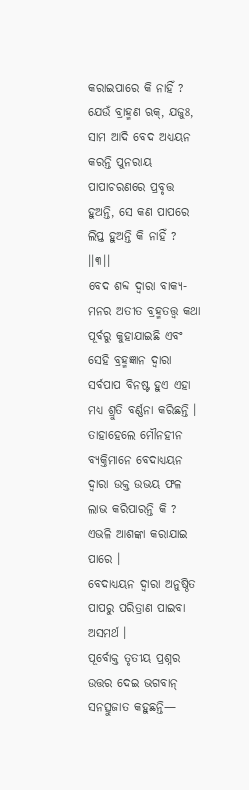କରାଇପାରେ କି ନାହିଁ ?
ଯେଉଁ ବ୍ରାହ୍ମଣ ଋକ୍, ଯଜୁଃ, ସାମ ଆଦି ବେଦ ଅଧ୍ୟୟନ କରନ୍ତି ପୁନରାୟ ପାପାଚରଣରେ ପ୍ରବୃତ୍ତ ହୁଅନ୍ତି, ସେ କଣ ପାପରେ ଲିପ୍ତ ହୁଅନ୍ତି କି ନାହିଁ ? ।।୩।।
ବେଦ ଶବ୍ଦ ଦ୍ୱାରା ବାକ୍ୟ-ମନର ଅତୀତ ବ୍ରହ୍ମତତ୍ତ୍ୱ କଥା ପୂର୍ବରୁ କୁହାଯାଇଛି ଏବଂ ସେହି ବ୍ରହ୍ମଜ୍ଞାନ ଦ୍ୱାରା ସର୍ବପାପ ବିନଷ୍ଟ ହୁଏ ଏହା ମଧ୍ୟ ଶ୍ରୁତି ବର୍ଣ୍ଣନା କରିଛନ୍ତି । ତାହାହେଲେ ମୌନହୀନ ବ୍ୟକ୍ତିମାନେ ବେଦାଧ୍ୟୟନ ଦ୍ୱାରା ଉକ୍ତ ଉଭୟ ଫଳ ଲାଭ କରିପାରନ୍ତି କି ? ଏଭଳି ଆଶଙ୍କା କରାଯାଇ ପାରେ ।
ବେଦାଧ୍ୟୟନ ଦ୍ୱାରା ଅନୁଷ୍ଠିତ ପାପରୁ ପରିତ୍ରାଣ ପାଇବା ଅସମର୍ଥ ।
ପୂର୍ବୋକ୍ତ ତୃତୀୟ ପ୍ରଶ୍ନର ଉତ୍ତର ଦେଇ ଭଗବାନ୍ ସନତ୍ସୁଜାତ କହୁଛନ୍ତି—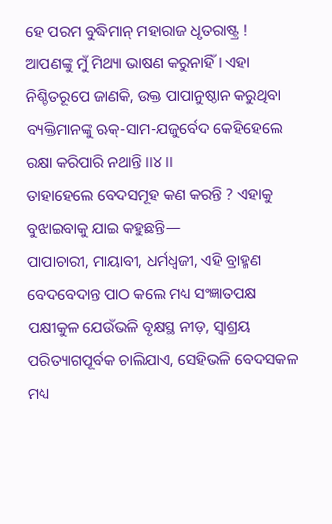ହେ ପରମ ବୁଦ୍ଧିମାନ୍ ମହାରାଜ ଧୃତରାଷ୍ଟ୍ର ! ଆପଣଙ୍କୁ ମୁଁ ମିଥ୍ୟା ଭାଷଣ କରୁନାହିଁ । ଏହା ନିଶ୍ଚିତରୂପେ ଜାଣକି, ଉକ୍ତ ପାପାନୁଷ୍ଠାନ କରୁଥିବା ବ୍ୟକ୍ତିମାନଙ୍କୁ ଋକ୍-ସାମ-ଯଜୁର୍ବେଦ କେହିହେଲେ ରକ୍ଷା କରିପାରି ନଥାନ୍ତି ।।୪।।
ତାହାହେଲେ ବେଦସମୂହ କଣ କରନ୍ତି ? ଏହାକୁ ବୁଝାଇବାକୁ ଯାଇ କହୁଛନ୍ତି—
ପାପାଚାରୀ, ମାୟାବୀ, ଧର୍ମଧ୍ୱଜୀ, ଏହି ବ୍ରାହ୍ମଣ ବେଦବେଦାନ୍ତ ପାଠ କଲେ ମଧ୍ୟ ସଂଜ୍ଞାତପକ୍ଷ ପକ୍ଷୀକୁଳ ଯେଉଁଭଳି ବୃକ୍ଷସ୍ଥ ନୀଡ଼, ସ୍ୱାଶ୍ରୟ ପରିତ୍ୟାଗପୂର୍ବକ ଚାଲିଯାଏ, ସେହିଭଳି ବେଦସକଳ ମଧ୍ୟ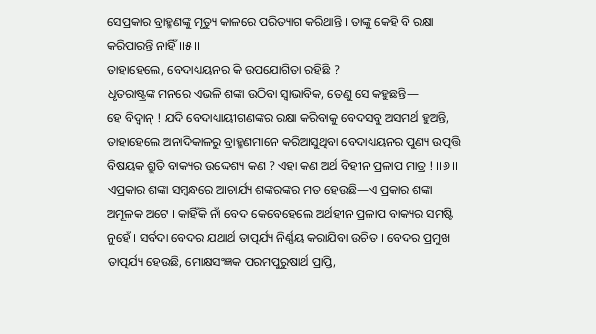ସେପ୍ରକାର ବ୍ରାହ୍ମଣଙ୍କୁ ମୃତ୍ୟୁ କାଳରେ ପରିତ୍ୟାଗ କରିଥାନ୍ତି । ତାଙ୍କୁ କେହି ବି ରକ୍ଷା କରିପାରନ୍ତି ନାହିଁ ।।୫।।
ତାହାହେଲେ, ବେଦାଧ୍ୟୟନର କି ଉପଯୋଗିତା ରହିଛି ?
ଧୃତରାଷ୍ଟ୍ରଙ୍କ ମନରେ ଏଭଳି ଶଙ୍କା ଉଠିବା ସ୍ୱାଭାବିକ, ତେଣୁ ସେ କହୁଛନ୍ତି—
ହେ ବିଦ୍ୱାନ୍ ! ଯଦି ବେଦାଧ୍ୟାୟୀଗଣଙ୍କର ରକ୍ଷା କରିବାକୁ ବେଦସବୁ ଅସମର୍ଥ ହୁଅନ୍ତି, ତାହାହେଲେ ଅନାଦିକାଳରୁ ବ୍ରାହ୍ମଣମାନେ କରିଆସୁଥିବା ବେଦାଧ୍ୟୟନର ପୁଣ୍ୟ ଉତ୍ପତ୍ତି ବିଷୟକ ଶ୍ରୁତି ବାକ୍ୟର ଉଦ୍ଦେଶ୍ୟ କଣ ? ଏହା କଣ ଅର୍ଥ ବିହୀନ ପ୍ରଳାପ ମାତ୍ର ! ।।୬।।
ଏପ୍ରକାର ଶଙ୍କା ସମ୍ବନ୍ଧରେ ଆଚାର୍ଯ୍ୟ ଶଙ୍କରଙ୍କର ମତ ହେଉଛି—ଏ ପ୍ରକାର ଶଙ୍କା ଅମୂଳକ ଅଟେ । କାହିଁକି ନାଁ ବେଦ କେବେହେଲେ ଅର୍ଥହୀନ ପ୍ରଳାପ ବାକ୍ୟର ସମଷ୍ଟି ନୁହେଁ । ସର୍ବଦା ବେଦର ଯଥାର୍ଥ ତାତ୍ପର୍ଯ୍ୟ ନିର୍ଣ୍ଣୟ କରାଯିବା ଉଚିତ । ବେଦର ପ୍ରମୁଖ ତାତ୍ପର୍ଯ୍ୟ ହେଉଛି, ମୋକ୍ଷସଂଜ୍ଞକ ପରମପୁରୁଷାର୍ଥ ପ୍ରାପ୍ତି,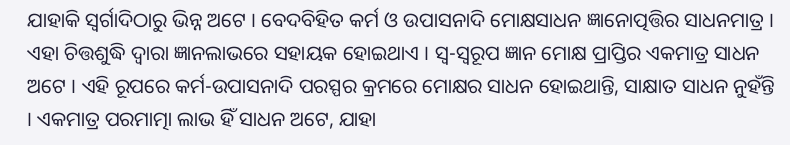ଯାହାକି ସ୍ୱର୍ଗାଦିଠାରୁ ଭିନ୍ନ ଅଟେ । ବେଦବିହିତ କର୍ମ ଓ ଉପାସନାଦି ମୋକ୍ଷସାଧନ ଜ୍ଞାନୋତ୍ପତ୍ତିର ସାଧନମାତ୍ର । ଏହା ଚିତ୍ତଶୁଦ୍ଧି ଦ୍ୱାରା ଜ୍ଞାନଲାଭରେ ସହାୟକ ହୋଇଥାଏ । ସ୍ୱ-ସ୍ୱରୂପ ଜ୍ଞାନ ମୋକ୍ଷ ପ୍ରାପ୍ତିର ଏକମାତ୍ର ସାଧନ ଅଟେ । ଏହି ରୂପରେ କର୍ମ-ଉପାସନାଦି ପରସ୍ପର କ୍ରମରେ ମୋକ୍ଷର ସାଧନ ହୋଇଥାନ୍ତି, ସାକ୍ଷାତ ସାଧନ ନୁହଁନ୍ତି । ଏକମାତ୍ର ପରମାତ୍ମା ଲାଭ ହିଁ ସାଧନ ଅଟେ, ଯାହା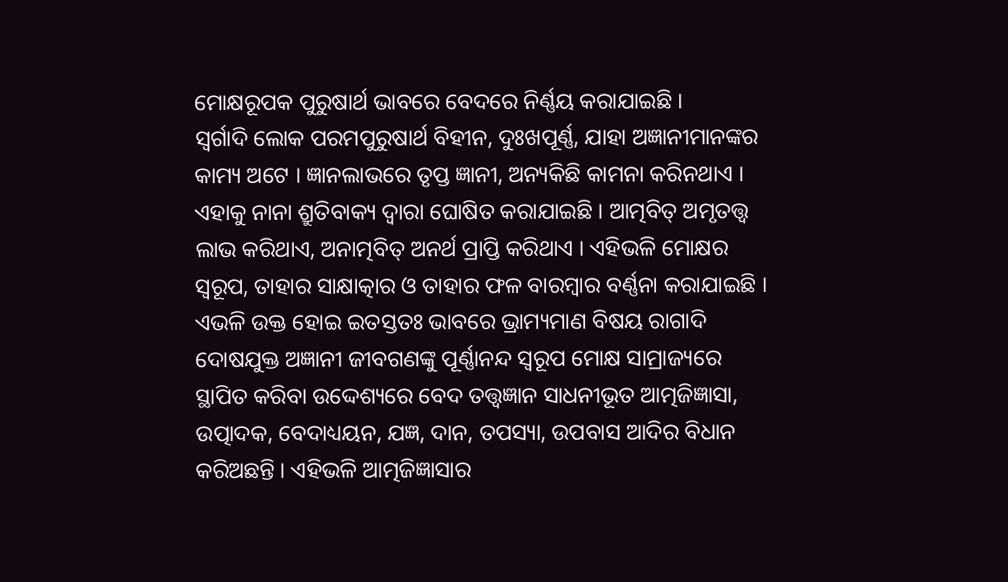ମୋକ୍ଷରୂପକ ପୁରୁଷାର୍ଥ ଭାବରେ ବେଦରେ ନିର୍ଣ୍ଣୟ କରାଯାଇଛି ।
ସ୍ୱର୍ଗାଦି ଲୋକ ପରମପୁରୁଷାର୍ଥ ବିହୀନ, ଦୁଃଖପୂର୍ଣ୍ଣ, ଯାହା ଅଜ୍ଞାନୀମାନଙ୍କର କାମ୍ୟ ଅଟେ । ଜ୍ଞାନଲାଭରେ ତୃପ୍ତ ଜ୍ଞାନୀ, ଅନ୍ୟକିଛି କାମନା କରିନଥାଏ । ଏହାକୁ ନାନା ଶ୍ରୁତିବାକ୍ୟ ଦ୍ୱାରା ଘୋଷିତ କରାଯାଇଛି । ଆତ୍ମବିତ୍ ଅମୃତତ୍ତ୍ୱ ଲାଭ କରିଥାଏ, ଅନାତ୍ମବିତ୍ ଅନର୍ଥ ପ୍ରାପ୍ତି କରିଥାଏ । ଏହିଭଳି ମୋକ୍ଷର ସ୍ୱରୂପ, ତାହାର ସାକ୍ଷାତ୍କାର ଓ ତାହାର ଫଳ ବାରମ୍ବାର ବର୍ଣ୍ଣନା କରାଯାଇଛି । ଏଭଳି ଉକ୍ତ ହୋଇ ଇତସ୍ତତଃ ଭାବରେ ଭ୍ରାମ୍ୟମାଣ ବିଷୟ ରାଗାଦି ଦୋଷଯୁକ୍ତ ଅଜ୍ଞାନୀ ଜୀବଗଣଙ୍କୁ ପୂର୍ଣ୍ଣାନନ୍ଦ ସ୍ୱରୂପ ମୋକ୍ଷ ସାମ୍ରାଜ୍ୟରେ ସ୍ଥାପିତ କରିବା ଉଦ୍ଦେଶ୍ୟରେ ବେଦ ତତ୍ତ୍ୱଜ୍ଞାନ ସାଧନୀଭୂତ ଆତ୍ମଜିଜ୍ଞାସା, ଉତ୍ପାଦକ, ବେଦାଧ୍ୟୟନ, ଯଜ୍ଞ, ଦାନ, ତପସ୍ୟା, ଉପବାସ ଆଦିର ବିଧାନ କରିଅଛନ୍ତି । ଏହିଭଳି ଆତ୍ମଜିଜ୍ଞାସାର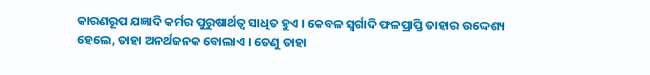କାରଣରୂପ ଯଜ୍ଞାଦି କର୍ମର ପୁରୁଷାର୍ଥତ୍ୱ ସାଧିତ ହୁଏ । କେବଳ ସ୍ୱର୍ଗାଦି ଫଳପ୍ରାପ୍ତି ତାହାର ଉଦ୍ଦେଶ୍ୟ ହେଲେ, ତାହା ଅନର୍ଥଜନକ ବୋଲାଏ । ତେଣୁ ତାହା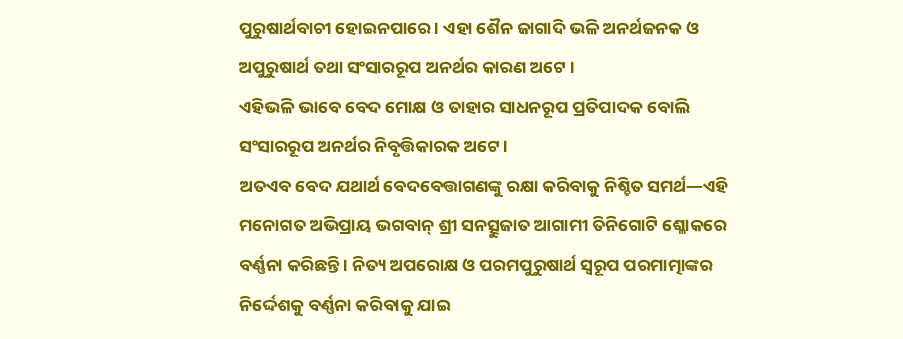ପୁରୁଷାର୍ଥବାଚୀ ହୋଇନପାରେ । ଏହା ଶୈନ ଜାଗାଦି ଭଳି ଅନର୍ଥଜନକ ଓ ଅପୁରୁଷାର୍ଥ ତଥା ସଂସାରରୂପ ଅନର୍ଥର କାରଣ ଅଟେ ।
ଏହିଭଳି ଭାବେ ବେଦ ମୋକ୍ଷ ଓ ତାହାର ସାଧନରୂପ ପ୍ରତିପାଦକ ବୋଲି ସଂସାରରୂପ ଅନର୍ଥର ନିବୃତ୍ତିକାରକ ଅଟେ ।
ଅତଏବ ବେଦ ଯଥାର୍ଥ ବେଦବେତ୍ତାଗଣଙ୍କୁ ରକ୍ଷା କରିବାକୁ ନିଶ୍ଚିତ ସମର୍ଥ—ଏହି ମନୋଗତ ଅଭିପ୍ରାୟ ଭଗବାନ୍ ଶ୍ରୀ ସନତ୍ସୁଜାତ ଆଗାମୀ ତିନିଗୋଟି ଶ୍ଳୋକରେ ବର୍ଣ୍ଣନା କରିଛନ୍ତି । ନିତ୍ୟ ଅପରୋକ୍ଷ ଓ ପରମପୁରୁଷାର୍ଥ ସ୍ୱରୂପ ପରମାତ୍ମାଙ୍କର ନିର୍ଦ୍ଦେଶକୁ ବର୍ଣ୍ଣନା କରିବାକୁ ଯାଇ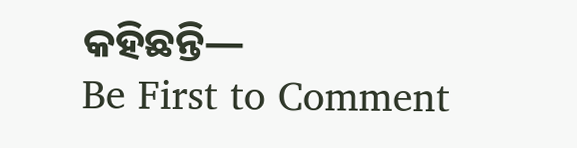କହିଛନ୍ତି—
Be First to Comment